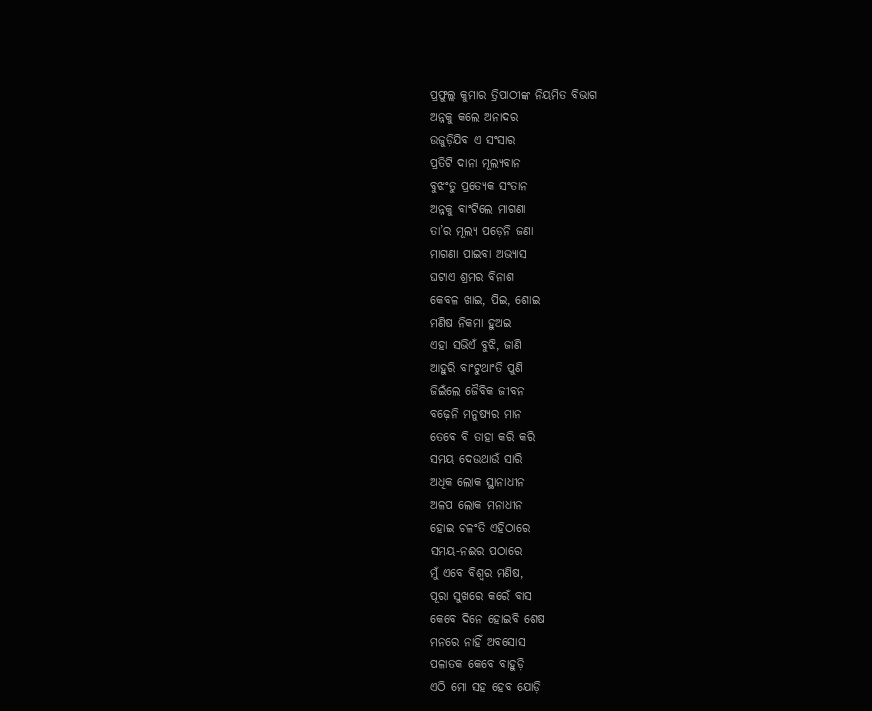ପ୍ରଫୁଲ୍ଲ କୁମାର ତ୍ରିପାଠୀଙ୍କ ନିୟମିତ ବିଭାଗ
ଅନ୍ନକୁ କଲେ ଅନାଦର
ଉଜୁଡ଼ିଯିବ ଏ ସଂସାର
ପ୍ରତିଟି ଦାନା ମୂଲ୍ୟବାନ
ବୁଝଂତୁ ପ୍ରତ୍ୟେକ ସଂତାନ
ଅନ୍ନକୁ ବାଂଟିଲେ ମାଗଣା
ତା’ର ମୂଲ୍ୟ ପଡ଼େନି ଜଣା
ମାଗଣା ପାଇବା ଅଭ୍ୟାସ
ଘଟାଏ ଶ୍ରମର ବିନାଶ
କେବଳ ଖାଇ, ପିଇ, ଶୋଇ
ମଣିଷ ନିକମା ହୁଅଇ
ଏହା ସଭିଏଁ ବୁଝି, ଜାଣି
ଆହୁରି ବାଂଟୁଥାଂତି ପୁଣି
ଜିଇଁଲେ ଜୈବିକ ଜୀବନ
ବଢ଼େନି ମନୁଷ୍ଯର ମାନ
ତେବେ ବି ତାହା କରି କରି
ସମୟ ଦେଉଥାଉଁ ସାରି
ଅଧିକ ଲୋକ ସ୍ଥାନାଧୀନ
ଅଳପ ଲୋକ ମନାଧୀନ
ହୋଇ ଚଳଂତି ଏହିଠାରେ
ସମୟ-ନଈର ପଠାରେ
ମୁଁ ଏବେ ବିଶ୍ବର ମଣିଷ,
ପୂରା ସୁଖରେ କରେଁ ବାସ
କେବେ ଦିନେ ହୋଇବି ଶେଷ
ମନରେ ନାହିଁ ଅବସୋସ
ପଳାତକ କେବେ ବାହୁଡ଼ି
ଏଠି ମୋ ସହ ହେବ ଯୋଡ଼ି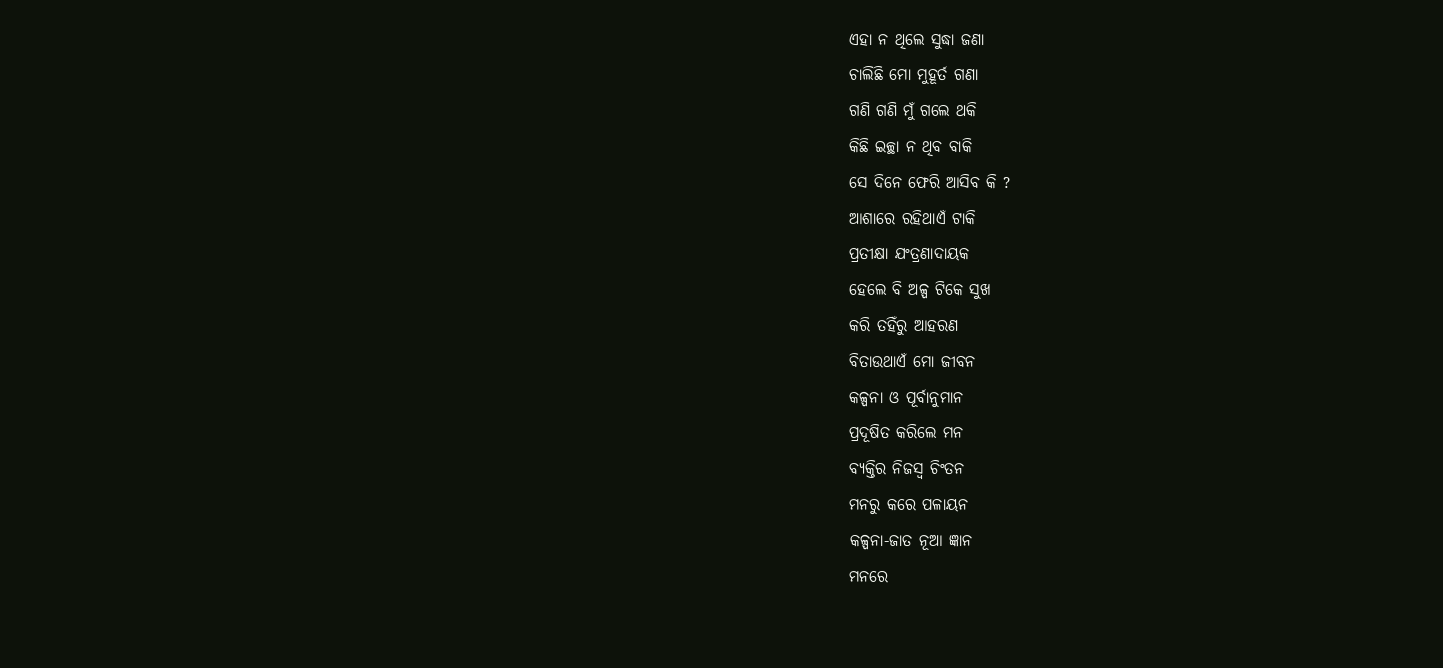ଏହା ନ ଥିଲେ ସୁଦ୍ଧା ଜଣା
ଚାଲିଛି ମୋ ମୁହୂର୍ତ ଗଣା
ଗଣି ଗଣି ମୁଁ ଗଲେ ଥକି
କିଛି ଇଚ୍ଛା ନ ଥିବ ବାକି
ସେ ଦିନେ ଫେରି ଆସିବ କି ?
ଆଶାରେ ରହିଥାଏଁ ଟାକି
ପ୍ରତୀକ୍ଷା ଯଂତ୍ରଣାଦାୟକ
ହେଲେ ବି ଅଳ୍ପ ଟିକେ ସୁଖ
କରି ତହିଁରୁ ଆହରଣ
ବିତାଉଥାଏଁ ମୋ ଜୀବନ
କଳ୍ପନା ଓ ପୂର୍ବାନୁମାନ
ପ୍ରଦୂଷିତ କରିଲେ ମନ
ବ୍ୟକ୍ତିର ନିଜସ୍ବ ଚିଂତନ
ମନରୁ କରେ ପଳାୟନ
କଳ୍ପନା-ଜାତ ନୂଆ ଜ୍ଞାନ
ମନରେ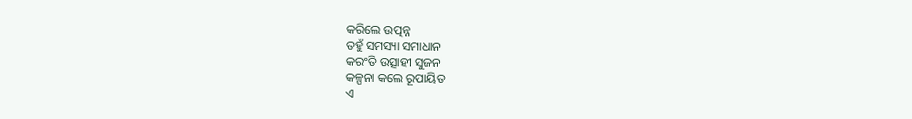କରିଲେ ଉତ୍ପନ୍ନ
ତହୁଁ ସମସ୍ୟା ସମାଧାନ
କରଂତି ଉତ୍ସାହୀ ସୁଜନ
କଳ୍ପନା କଲେ ରୂପାୟିତ
ଏ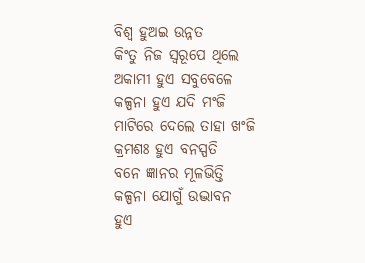ବିଶ୍ବ ହୁଅଇ ଉନ୍ନତ
କିଂତୁ ନିଜ ସ୍ବରୂପେ ଥିଲେ
ଅକାମୀ ହୁଏ ସବୁବେଳେ
କଳ୍ପନା ହୁଏ ଯଦି ମଂଜି
ମାଟିରେ ଦେଲେ ତାହା ଖଂଜି
କ୍ରମଶଃ ହୁଏ ବନସ୍ପତି
ବନେ ଜ୍ଞାନର ମୂଳଭିତ୍ତି
କଳ୍ପନା ଯୋଗୁଁ ଉଦ୍ଭାବନ
ହୁଏ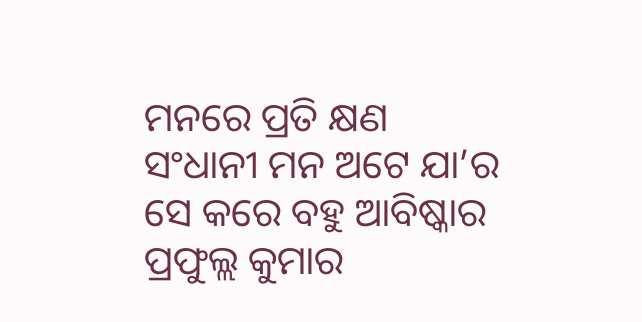ମନରେ ପ୍ରତି କ୍ଷଣ
ସଂଧାନୀ ମନ ଅଟେ ଯା’ର
ସେ କରେ ବହୁ ଆବିଷ୍କାର
ପ୍ରଫୁଲ୍ଲ କୁମାର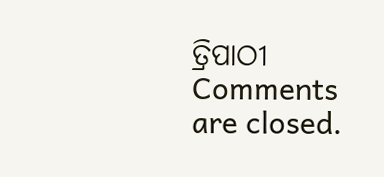ତ୍ରିପାଠୀ
Comments are closed.